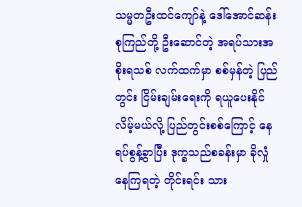သမ္မတဦးထင်ကျော်နဲ့ ဒေါ်အောင်ဆန်းစုကြည်တို့ ဦးဆောင်တဲ့ အရပ်သားအစိုးရသစ် လက်ထက်မှာ စစ်မှန်တဲ့ ပြည်တွင်း ငြိမ်းချမ်းရေးကို ရယူပေးနိုင်လိမ့်မယ်လို့ ပြည်တွင်းစစ်ကြောင့် နေရပ်စွန့်ခွာပြီး ဒုက္ခသည်စခန်းမှာ ခိုလှုံနေကြရတဲ့ တိုင်းရင်း သား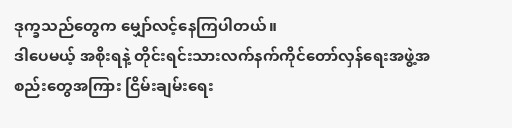ဒုက္ခသည်တွေက မျှော်လင့်နေကြပါတယ်။
ဒါပေမယ့် အစိုးရနဲ့ တိုင်းရင်းသားလက်နက်ကိုင်တော်လှန်ရေးအဖွဲ့အစည်းတွေအကြား ငြိမ်းချမ်းရေး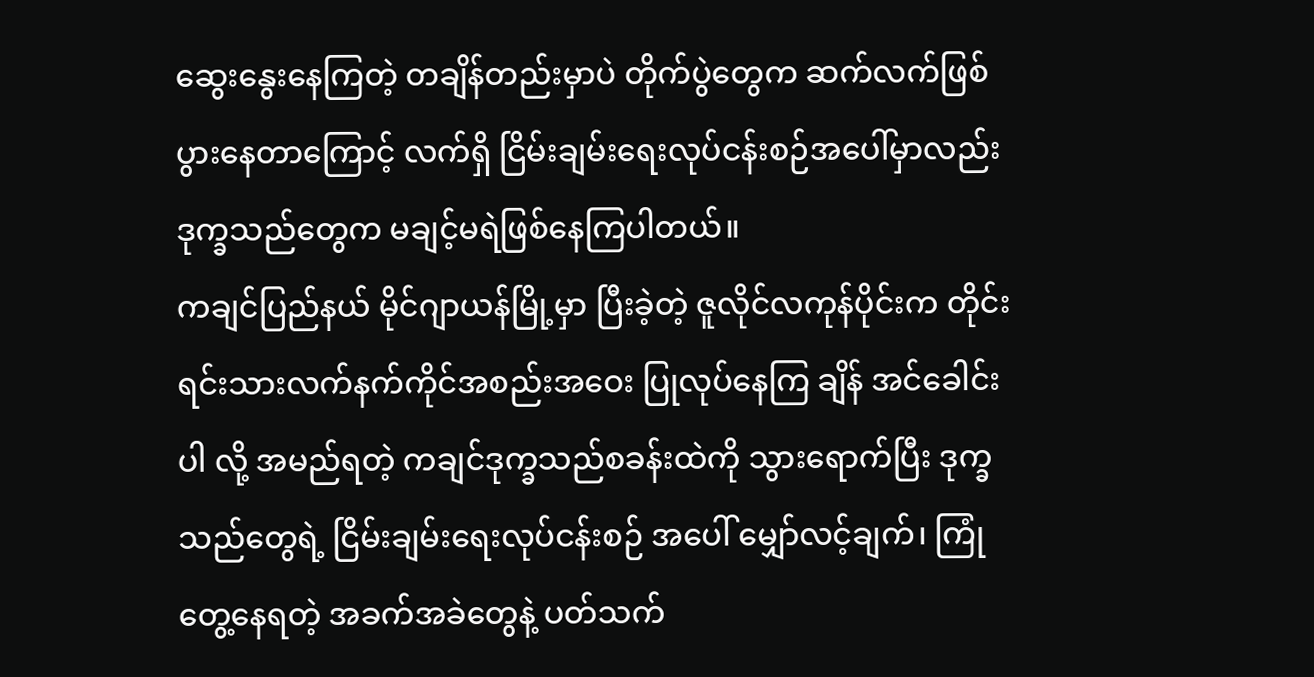ဆွေးနွေးနေကြတဲ့ တချိန်တည်းမှာပဲ တိုက်ပွဲတွေက ဆက်လက်ဖြစ်ပွားနေတာကြောင့် လက်ရှိ ငြိမ်းချမ်းရေးလုပ်ငန်းစဉ်အပေါ်မှာလည်း ဒုက္ခသည်တွေက မချင့်မရဲဖြစ်နေကြပါတယ်။
ကချင်ပြည်နယ် မိုင်ဂျာယန်မြို့မှာ ပြီးခဲ့တဲ့ ဇူလိုင်လကုန်ပိုင်းက တိုင်းရင်းသားလက်နက်ကိုင်အစည်းအဝေး ပြုလုပ်နေကြ ချိန် အင်ခေါင်းပါ လို့ အမည်ရတဲ့ ကချင်ဒုက္ခသည်စခန်းထဲကို သွားရောက်ပြီး ဒုက္ခသည်တွေရဲ့ ငြိမ်းချမ်းရေးလုပ်ငန်းစဉ် အပေါ် မျှော်လင့်ချက်၊ ကြုံတွေ့နေရတဲ့ အခက်အခဲတွေနဲ့ ပတ်သက်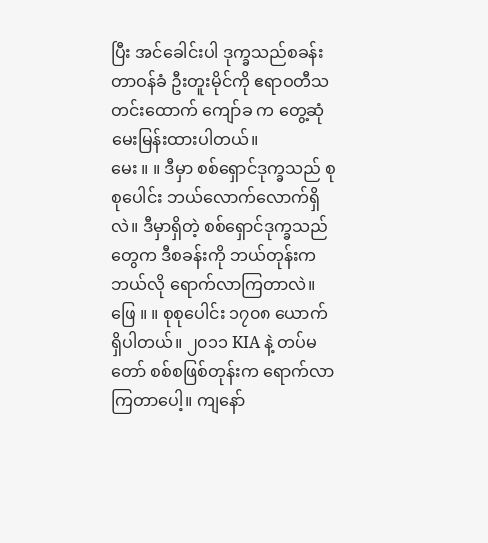ပြီး အင်ခေါင်းပါ ဒုက္ခသည်စခန်းတာဝန်ခံ ဦးတူးမိုင်ကို ဧရာဝတီသတင်းထောက် ကျော်ခ က တွေ့ဆုံမေးမြန်းထားပါတယ်။
မေး ။ ။ ဒီမှာ စစ်ရှောင်ဒုက္ခသည် စုစုပေါင်း ဘယ်လောက်လောက်ရှိလဲ။ ဒီမှာရှိတဲ့ စစ်ရှောင်ဒုက္ခသည်တွေက ဒီစခန်းကို ဘယ်တုန်းက ဘယ်လို ရောက်လာကြတာလဲ။
ဖြေ ။ ။ စုစုပေါင်း ၁၇၀၈ ယောက်ရှိပါတယ်။ ၂၀၁၁ KIA နဲ့ တပ်မတော် စစ်စဖြစ်တုန်းက ရောက်လာကြတာပေါ့။ ကျနော်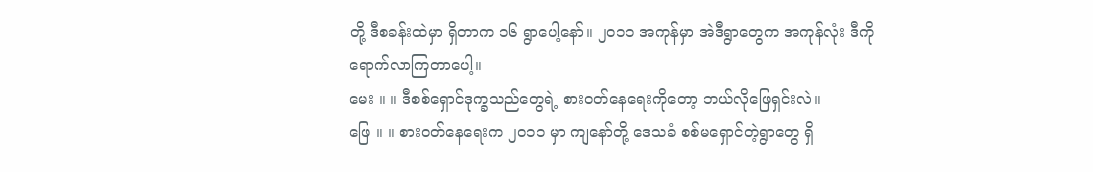တို့ ဒီစခန်းထဲမှာ ရှိတာက ၁၆ ရွာပေါ့နော်။ ၂၀၁၁ အကုန်မှာ အဲဒီရွာတွေက အကုန်လုံး ဒီကိုရောက်လာကြတာပေါ့။
မေး ။ ။ ဒီစစ်ရှောင်ဒုက္ခသည်တွေရဲ့ စားဝတ်နေရေးကိုတော့ ဘယ်လိုဖြေရှင်းလဲ။
ဖြေ ။ ။ စားဝတ်နေရေးက ၂၀၁၁ မှာ ကျနော်တို့ ဒေသခံ စစ်မရှောင်တဲ့ရွာတွေ ရှိ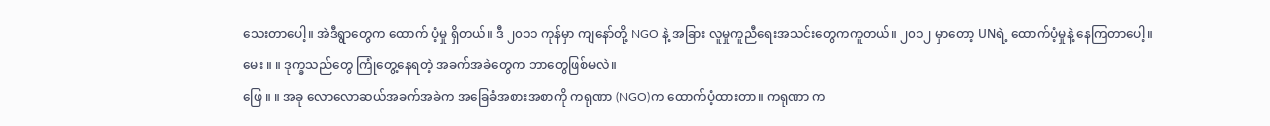သေးတာပေါ့။ အဲဒီရွာတွေက ထောက် ပံ့မှု ရှိတယ်။ ဒီ ၂၀၁၁ ကုန်မှာ ကျနော်တို့ NGO နဲ့ အခြား လူမှုကူညီရေးအသင်းတွေကကူတယ်။ ၂၀၁၂ မှာတော့ UNရဲ့ ထောက်ပံ့မှုနဲ့ နေကြတာပေါ့။
မေး ။ ။ ဒုက္ခသည်တွေ ကြုံတွေ့နေရတဲ့ အခက်အခဲတွေက ဘာတွေဖြစ်မလဲ။
ဖြေ ။ ။ အခု လောလောဆယ်အခက်အခဲက အခြေခံအစားအစာကို ကရုဏာ (NGO)က ထောက်ပံ့ထားတာ။ ကရုဏာ က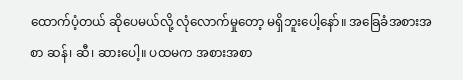ထောက်ပံ့တယ် ဆိုပေမယ်လို့ လုံလောက်မှုတော့ မရှိဘူးပေါ့နော်။ အခြေခံအစားအစာ ဆန်၊ ဆီ၊ ဆားပေါ့။ ပထမက အစားအစာ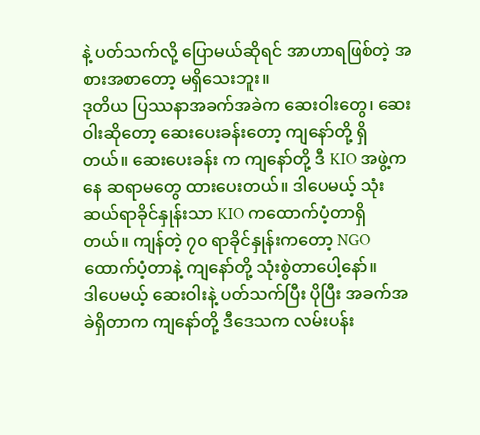နဲ့ ပတ်သက်လို့ ပြောမယ်ဆိုရင် အာဟာရဖြစ်တဲ့ အစားအစာတော့ မရှိသေးဘူး။
ဒုတိယ ပြဿနာအခက်အခဲက ဆေးဝါးတွေ၊ ဆေးဝါးဆိုတော့ ဆေးပေးခန်းတော့ ကျနော်တို့ ရှိတယ်။ ဆေးပေးခန်း က ကျနော်တို့ ဒီ KIO အဖွဲ့ကနေ ဆရာမတွေ ထားပေးတယ်။ ဒါပေမယ့် သုံးဆယ်ရာခိုင်နှုန်းသာ KIO ကထောက်ပံ့တာရှိ တယ်။ ကျန်တဲ့ ၇၀ ရာခိုင်နှုန်းကတော့ NGO ထောက်ပံ့တာနဲ့ ကျနော်တို့ သုံးစွဲတာပေါ့နော်။
ဒါပေမယ့် ဆေးဝါးနဲ့ ပတ်သက်ပြီး ပိုပြီး အခက်အခဲရှိတာက ကျနော်တို့ ဒီဒေသက လမ်းပန်း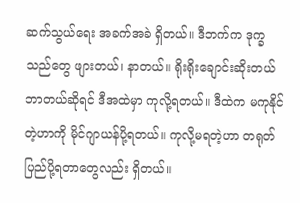ဆက်သွယ်ရေး အခက်အခဲ ရှိတယ်။ ဒီဘက်က ဒုက္ခသည်တွေ ဖျားတယ်၊ နာတယ်။ ရိုးရိုးချောင်းဆိုးတယ် ဘာတယ်ဆိုရင် ဒီအထဲမှာ ကုလို့ရတယ်။ ဒီထဲက မကုနိုင်တဲ့ဟာကို မိုင်ဂျာယန်ပို့ရတယ်။ ကုလို့မရတဲ့ဟာ တရုတ်ပြည်ပို့ရတာတွေလည်း ရှိတယ်။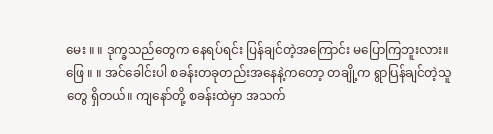မေး ။ ။ ဒုက္ခသည်တွေက နေရပ်ရင်း ပြန်ချင်တဲ့အကြောင်း မပြောကြဘူးလား။
ဖြေ ။ ။ အင်ခေါင်းပါ စခန်းတခုတည်းအနေနဲ့ကတော့ တချို့က ရွာပြန်ချင်တဲ့သူတွေ ရှိတယ်။ ကျနော်တို့ စခန်းထဲမှာ အသက်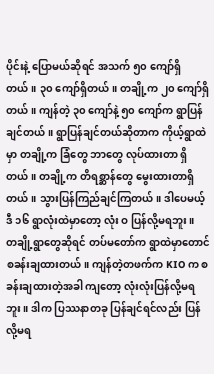ပိုင်းနဲ့ ပြောမယ်ဆိုရင် အသက် ၅၀ ကျော်ရှိတယ်။ ၃၀ ကျော်ရှိတယ်။ တချို့က ၂၀ ကျော်ရှိတယ်။ ကျန်တဲ့ ၃၀ ကျော်နဲ့ ၅၀ ကျော်က ရွာပြန်ချင်တယ်။ ရွာပြန်ချင်တယ်ဆိုတာက ကိုယ့်ရွာထဲမှာ တချို့က ခြံတွေ ဘာတွေ လုပ်ထားတာ ရှိတယ်။ တချို့က တိရစ္ဆာန်တွေ မွေးထားတာရှိတယ်။ သွားပြန်ကြည်ချင်ကြတယ်။ ဒါပေမယ့် ဒီ ၁၆ ရွာလုံးထဲမှာတော့ လုံး ဝ ပြန်လို့မရဘူး။
တချို့ရွာတွေဆိုရင် တပ်မတော်က ရွာထဲမှာတောင် စခန်းချထားတယ်။ ကျန်တဲ့တဖက်က KIO က စခန်းချထားတဲ့အခါ ကျတော့ လုံးလုံးပြန်လို့မရဘူး။ ဒါက ပြဿနာတခု ပြန်ချင်ရင်လည်း ပြန်လို့မရ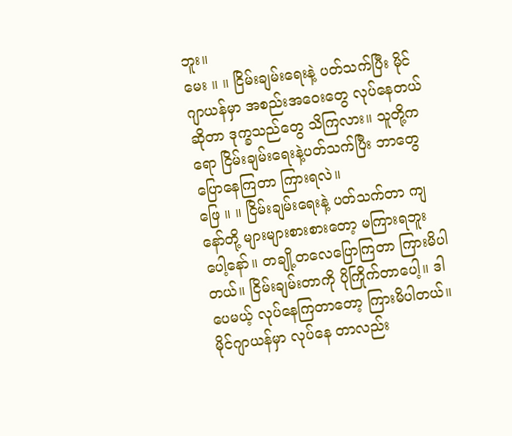ဘူး။
မေး ။ ။ ငြိမ်းချမ်းရေးနဲ့ ပတ်သက်ပြီး မိုင်ဂျာယန်မှာ အစည်းအဝေးတွေ လုပ်နေတယ်ဆိုတာ ဒုက္ခသည်တွေ သိကြလား။ သူတို့ကရော ငြိမ်းချမ်းရေးနဲ့ပတ်သက်ပြီး ဘာတွေပြောနေကြတာ ကြားရလဲ။
ဖြေ ။ ။ ငြိမ်းချမ်းရေးနဲ့ ပတ်သက်တာ ကျနော်တို့ များများစားစားတော့ မကြားရဘူးပေါ့နော်။ တချို့တလေပြောကြတာ ကြားမိပါတယ်။ ငြိမ်းချမ်းတာကို ပိုကြိုက်တာပေါ့။ ဒါပေမယ့် လုပ်နေကြတာတော့ ကြားမိပါတယ်။ မိုင်ဂျာယန်မှာ လုပ်နေ တာလည်း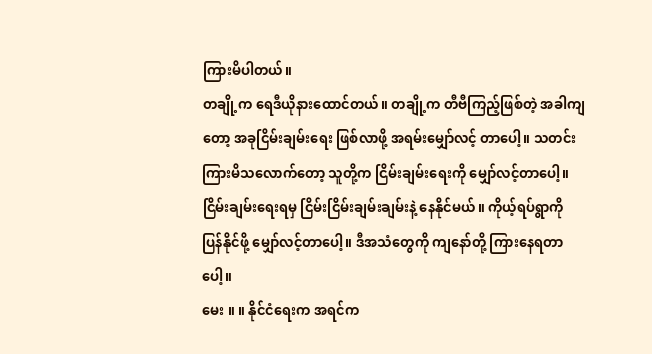ကြားမိပါတယ်။
တချို့က ရေဒီယိုနားထောင်တယ်။ တချို့က တီဗီကြည့်ဖြစ်တဲ့ အခါကျတော့ အခုငြိမ်းချမ်းရေး ဖြစ်လာဖို့ အရမ်းမျှော်လင့် တာပေါ့။ သတင်းကြားမိသလောက်တော့ သူတို့က ငြိမ်းချမ်းရေးကို မျှော်လင့်တာပေါ့။ ငြိမ်းချမ်းရေးရမှ ငြိမ်းငြိမ်းချမ်းချမ်းနဲ့ နေနိုင်မယ်။ ကိုယ့်ရပ်ရွာကို ပြန်နိုင်ဖို့ မျှော်လင့်တာပေါ့။ ဒီအသံတွေကို ကျနော်တို့ ကြားနေရတာပေါ့။
မေး ။ ။ နိုင်ငံရေးက အရင်က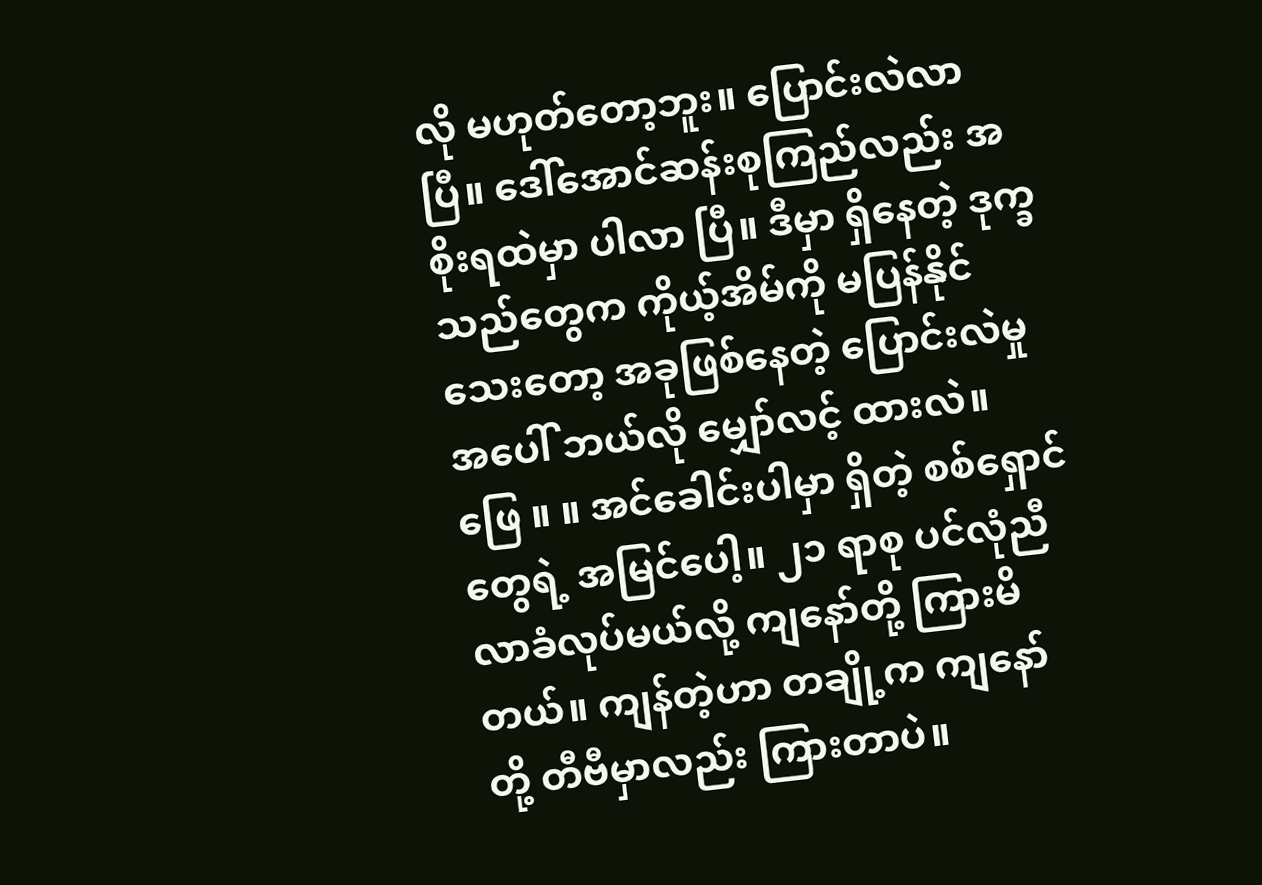လို မဟုတ်တော့ဘူး။ ပြောင်းလဲလာပြီ။ ဒေါ်အောင်ဆန်းစုကြည်လည်း အစိုးရထဲမှာ ပါလာ ပြီ။ ဒီမှာ ရှိနေတဲ့ ဒုက္ခသည်တွေက ကိုယ့်အိမ်ကို မပြန်နိုင်သေးတော့ အခုဖြစ်နေတဲ့ ပြောင်းလဲမှုအပေါ် ဘယ်လို မျှော်လင့် ထားလဲ။
ဖြေ ။ ။ အင်ခေါင်းပါမှာ ရှိတဲ့ စစ်ရှောင်တွေရဲ့ အမြင်ပေါ့။ ၂၁ ရာစု ပင်လုံညီလာခံလုပ်မယ်လို့ ကျနော်တို့ ကြားမိတယ်။ ကျန်တဲ့ဟာ တချို့က ကျနော်တို့ တီဗီမှာလည်း ကြားတာပဲ။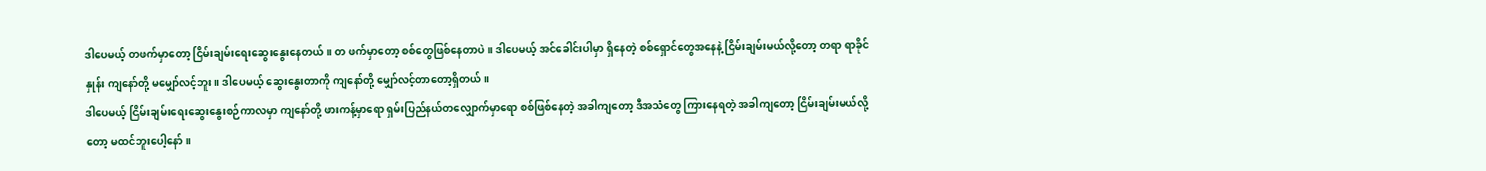ဒါပေမယ့် တဖက်မှာတော့ ငြိမ်းချမ်းရေးဆွေးနွေးနေတယ်။ တ ဖက်မှာတော့ စစ်တွေဖြစ်နေတာပဲ။ ဒါပေမယ့် အင်ခေါင်းပါမှာ ရှိနေတဲ့ စစ်ရှောင်တွေအနေနဲ့ ငြိမ်းချမ်းမယ်လို့တော့ တရာ ရာခိုင်နှုန်း ကျနော်တို့ မမျှော်လင့်ဘူး။ ဒါပေမယ့် ဆွေးနွေးတာကို ကျနော်တို့ မျှော်လင့်တာတော့ရှိတယ်။
ဒါပေမယ့် ငြိမ်းချမ်းရေးဆွေးနွေးစဉ်ကာလမှာ ကျနော်တို့ ဖားကန့်မှာရော ရှမ်းပြည်နယ်တလျှောက်မှာရော စစ်ဖြစ်နေတဲ့ အခါကျတော့ ဒီအသံတွေ ကြားနေရတဲ့ အခါကျတော့ ငြိမ်းချမ်းမယ်လို့တော့ မထင်ဘူးပေါ့နော်။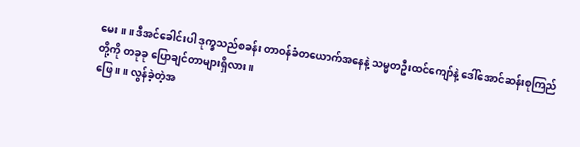မေး ။ ။ ဒီအင်ခေါင်းပါ ဒုက္ခသည်စခန်း တာဝန်ခံတယောက်အနေနဲ့ သမ္မတဦးထင်ကျော်နဲ့ ဒေါ်အောင်ဆန်းစုကြည်တို့ကို တခုခု ပြောချင်တာများရှိလား။
ဖြေ ။ ။ လွန်ခဲ့တဲ့အ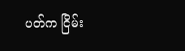ပတ်က ငြိမ်း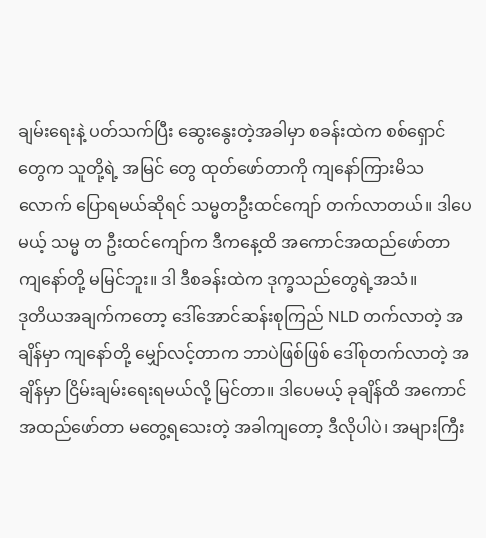ချမ်းရေးနဲ့ ပတ်သက်ပြီး ဆွေးနွေးတဲ့အခါမှာ စခန်းထဲက စစ်ရှောင်တွေက သူတို့ရဲ့ အမြင် တွေ ထုတ်ဖော်တာကို ကျနော်ကြားမိသလောက် ပြောရမယ်ဆိုရင် သမ္မတဦးထင်ကျော် တက်လာတယ်။ ဒါပေမယ့် သမ္မ တ ဦးထင်ကျော်က ဒီကနေ့ထိ အကောင်အထည်ဖော်တာ ကျနော်တို့ မမြင်ဘူး။ ဒါ ဒီစခန်းထဲက ဒုက္ခသည်တွေရဲ့အသံ။
ဒုတိယအချက်ကတော့ ဒေါ်အောင်ဆန်းစုကြည် NLD တက်လာတဲ့ အချိန်မှာ ကျနော်တို့ မျှော်လင့်တာက ဘာပဲဖြစ်ဖြစ် ဒေါ်စုတက်လာတဲ့ အချိန်မှာ ငြိမ်းချမ်းရေးရမယ်လို့ မြင်တာ။ ဒါပေမယ့် ခုချိန်ထိ အကောင်အထည်ဖော်တာ မတွေ့ရသေးတဲ့ အခါကျတော့ ဒီလိုပါပဲ၊ အများကြီး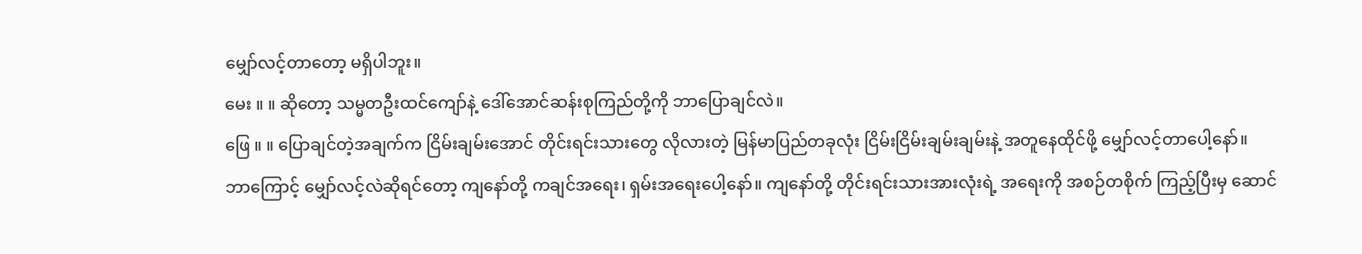မျှော်လင့်တာတော့ မရှိပါဘူး။
မေး ။ ။ ဆိုတော့ သမ္မတဦးထင်ကျော်နဲ့ ဒေါ်အောင်ဆန်းစုကြည်တို့ကို ဘာပြောချင်လဲ။
ဖြေ ။ ။ ပြောချင်တဲ့အချက်က ငြိမ်းချမ်းအောင် တိုင်းရင်းသားတွေ လိုလားတဲ့ မြန်မာပြည်တခုလုံး ငြိမ်းငြိမ်းချမ်းချမ်းနဲ့ အတူနေထိုင်ဖို့ မျှော်လင့်တာပေါ့နော်။
ဘာကြောင့် မျှော်လင့်လဲဆိုရင်တော့ ကျနော်တို့ ကချင်အရေး၊ ရှမ်းအရေးပေါ့နော်။ ကျနော်တို့ တိုင်းရင်းသားအားလုံးရဲ့ အရေးကို အစဉ်တစိုက် ကြည့်ပြီးမှ ဆောင်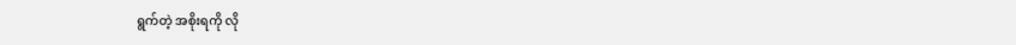ရွက်တဲ့ အစိုးရကို လို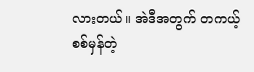လားတယ်။ အဲဒီအတွက် တကယ့်စစ်မှန်တဲ့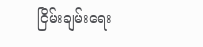ငြိမ်းချမ်းရေး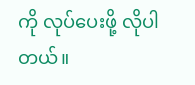ကို လုပ်ပေးဖို့ လိုပါတယ်။